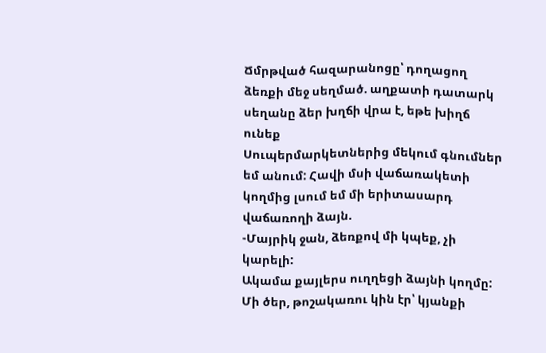Ճմրթված հազարանոցը՝ դողացող ձեռքի մեջ սեղմած. աղքատի դատարկ սեղանը ձեր խղճի վրա է, եթե խիղճ ունեք
Սուպերմարկետներից մեկում գնումներ եմ անում: Հավի մսի վաճառակետի կողմից լսում եմ մի երիտասարդ վաճառողի ձայն.
-Մայրիկ ջան, ձեռքով մի կպեք, չի կարելի:
Ակամա քայլերս ուղղեցի ձայնի կողմը: Մի ծեր, թոշակառու կին էր՝ կյանքի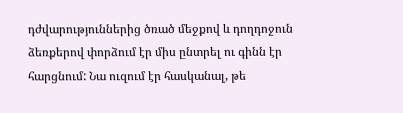դժվարություններից ծռած մեջքով և դողդոջուն ձեռքերով փորձում էր միս ընտրել ու գինն էր հարցնում: Նա ուզում էր հասկանալ, թե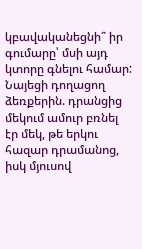կբավականեցնի՞ իր գումարը՝ մսի այդ կտորը գնելու համար: Նայեցի դողացող ձեռքերին. դրանցից մեկում ամուր բռնել էր մեկ, թե երկու հազար դրամանոց, իսկ մյուսով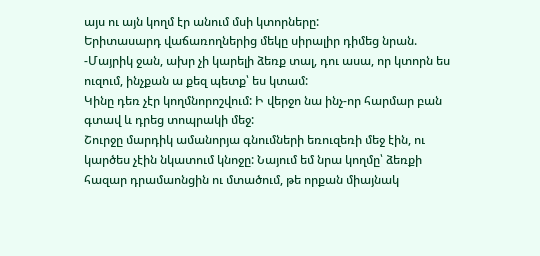այս ու այն կողմ էր անում մսի կտորները:
Երիտասարդ վաճառողներից մեկը սիրալիր դիմեց նրան.
-Մայրիկ ջան, ախր չի կարելի ձեռք տալ, դու ասա, որ կտորն ես ուզում, ինչքան ա քեզ պետք՝ ես կտամ:
Կինը դեռ չէր կողմնորոշվում: Ի վերջո նա ինչ-որ հարմար բան գտավ և դրեց տոպրակի մեջ:
Շուրջը մարդիկ ամանորյա գնումների եռուզեռի մեջ էին, ու կարծես չէին նկատում կնոջը: Նայում եմ նրա կողմը՝ ձեռքի հազար դրամաոնցին ու մտածում, թե որքան միայնակ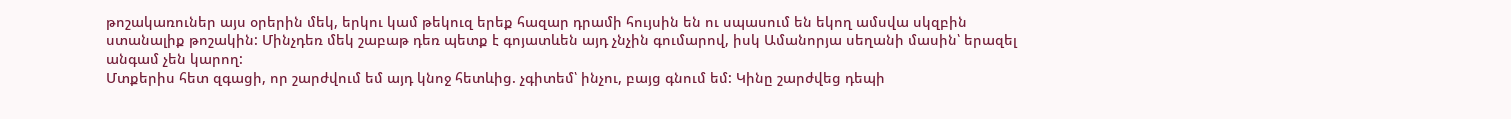թոշակառուներ այս օրերին մեկ, երկու կամ թեկուզ երեք հազար դրամի հույսին են ու սպասում են եկող ամսվա սկզբին ստանալիք թոշակին: Մինչդեռ մեկ շաբաթ դեռ պետք է գոյատևեն այդ չնչին գումարով, իսկ Ամանորյա սեղանի մասին՝ երազել անգամ չեն կարող:
Մտքերիս հետ զգացի, որ շարժվում եմ այդ կնոջ հետևից. չգիտեմ՝ ինչու, բայց գնում եմ: Կինը շարժվեց դեպի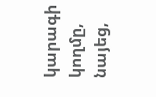կարագի կողմը, նայեց,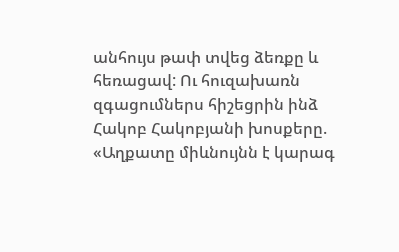անհույս թափ տվեց ձեռքը և հեռացավ: Ու հուզախառն զգացումներս հիշեցրին ինձ Հակոբ Հակոբյանի խոսքերը.
«Աղքատը միևնույնն է կարագ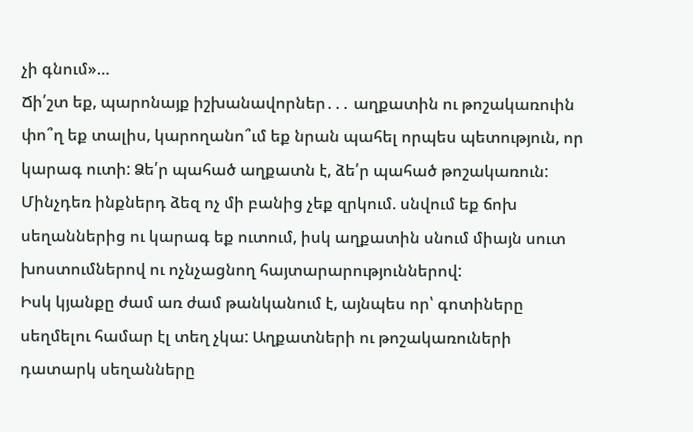չի գնում»…
Ճի՛շտ եք, պարոնայք իշխանավորներ․․․ աղքատին ու թոշակառուին փո՞ղ եք տալիս, կարողանո՞ւմ եք նրան պահել որպես պետություն, որ կարագ ուտի: Ձե՛ր պահած աղքատն է, ձե՛ր պահած թոշակառուն: Մինչդեռ ինքներդ ձեզ ոչ մի բանից չեք զրկում. սնվում եք ճոխ սեղաններից ու կարագ եք ուտում, իսկ աղքատին սնում միայն սուտ խոստումներով ու ոչնչացնող հայտարարություններով:
Իսկ կյանքը ժամ առ ժամ թանկանում է, այնպես որ՝ գոտիները սեղմելու համար էլ տեղ չկա: Աղքատների ու թոշակառուների դատարկ սեղանները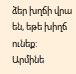ձեր խղճի վրա են, եթե խիղճ ունեք:
Արմինե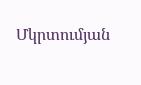Մկրտումյան